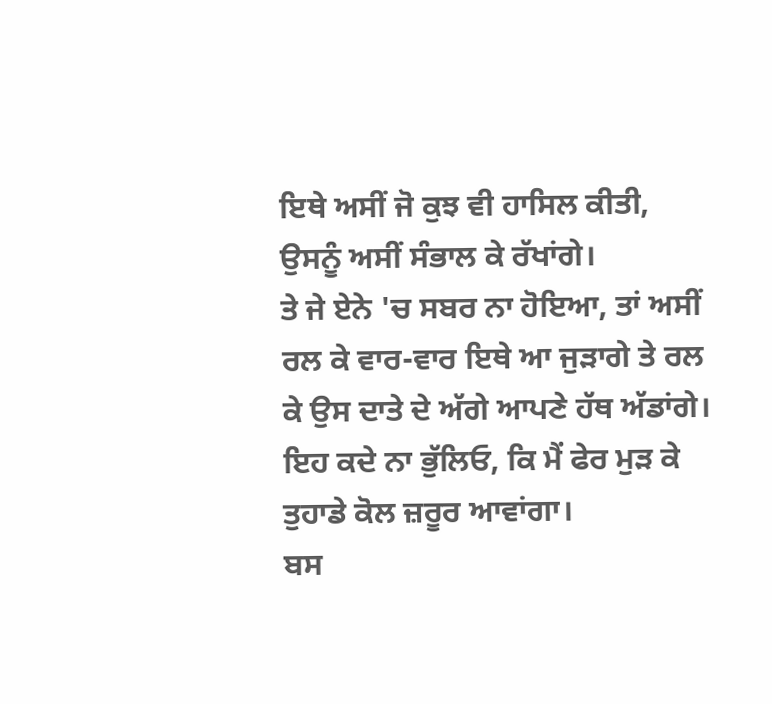ਇਥੇ ਅਸੀਂ ਜੋ ਕੁਝ ਵੀ ਹਾਸਿਲ ਕੀਤੀ, ਉਸਨੂੰ ਅਸੀਂ ਸੰਭਾਲ ਕੇ ਰੱਖਾਂਗੇ।
ਤੇ ਜੇ ਏਨੇ 'ਚ ਸਬਰ ਨਾ ਹੋਇਆ, ਤਾਂ ਅਸੀਂ ਰਲ ਕੇ ਵਾਰ-ਵਾਰ ਇਥੇ ਆ ਜੁੜਾਗੇ ਤੇ ਰਲ ਕੇ ਉਸ ਦਾਤੇ ਦੇ ਅੱਗੇ ਆਪਣੇ ਹੱਥ ਅੱਡਾਂਗੇ।
ਇਹ ਕਦੇ ਨਾ ਭੁੱਲਿਓ, ਕਿ ਮੈਂ ਫੇਰ ਮੁੜ ਕੇ ਤੁਹਾਡੇ ਕੋਲ ਜ਼ਰੂਰ ਆਵਾਂਗਾ।
ਬਸ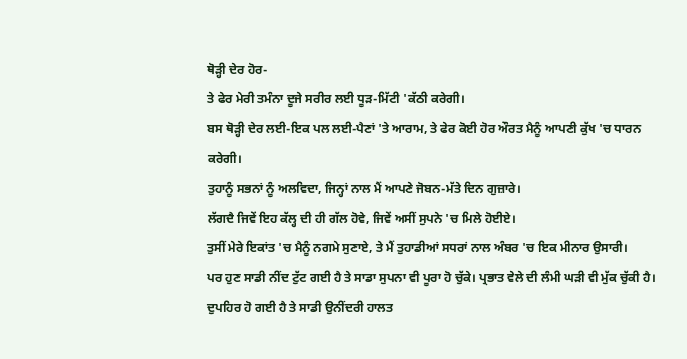ਥੋੜ੍ਹੀ ਦੇਰ ਹੋਰ-
ਤੇ ਫੇਰ ਮੇਰੀ ਤਮੰਨਾ ਦੂਜੇ ਸਰੀਰ ਲਈ ਧੂੜ-ਮਿੱਟੀ 'ਕੱਠੀ ਕਰੇਗੀ।
ਬਸ ਥੋੜ੍ਹੀ ਦੇਰ ਲਈ-ਇਕ ਪਲ ਲਈ-ਪੈਣਾਂ 'ਤੇ ਆਰਾਮ, ਤੇ ਫੇਰ ਕੋਈ ਹੋਰ ਔਰਤ ਮੈਨੂੰ ਆਪਣੀ ਕੁੱਖ 'ਚ ਧਾਰਨ ਕਰੇਗੀ।
ਤੁਹਾਨੂੰ ਸਭਨਾਂ ਨੂੰ ਅਲਵਿਦਾ, ਜਿਨ੍ਹਾਂ ਨਾਲ ਮੈਂ ਆਪਣੇ ਜੋਬਨ-ਮੱਤੇ ਦਿਨ ਗੁਜ਼ਾਰੇ।
ਲੱਗਦੈ ਜਿਵੇਂ ਇਹ ਕੱਲ੍ਹ ਦੀ ਹੀ ਗੱਲ ਹੋਵੇ, ਜਿਵੇਂ ਅਸੀਂ ਸੁਪਨੇ 'ਚ ਮਿਲੇ ਹੋਈਏ।
ਤੁਸੀਂ ਮੇਰੇ ਇਕਾਂਤ 'ਚ ਮੈਨੂੰ ਨਗਮੇ ਸੁਣਾਏ, ਤੇ ਮੈਂ ਤੁਹਾਡੀਆਂ ਸਧਰਾਂ ਨਾਲ ਅੰਬਰ 'ਚ ਇਕ ਮੀਨਾਰ ਉਸਾਰੀ।
ਪਰ ਹੁਣ ਸਾਡੀ ਨੀਂਦ ਟੁੱਟ ਗਈ ਹੈ ਤੇ ਸਾਡਾ ਸੁਪਨਾ ਵੀ ਪੂਰਾ ਹੋ ਚੁੱਕੇ। ਪ੍ਰਭਾਤ ਵੇਲੇ ਦੀ ਲੰਮੀ ਘੜੀ ਵੀ ਮੁੱਕ ਚੁੱਕੀ ਹੈ।
ਦੁਪਹਿਰ ਹੋ ਗਈ ਹੈ ਤੇ ਸਾਡੀ ਉਨੀਂਦਰੀ ਹਾਲਤ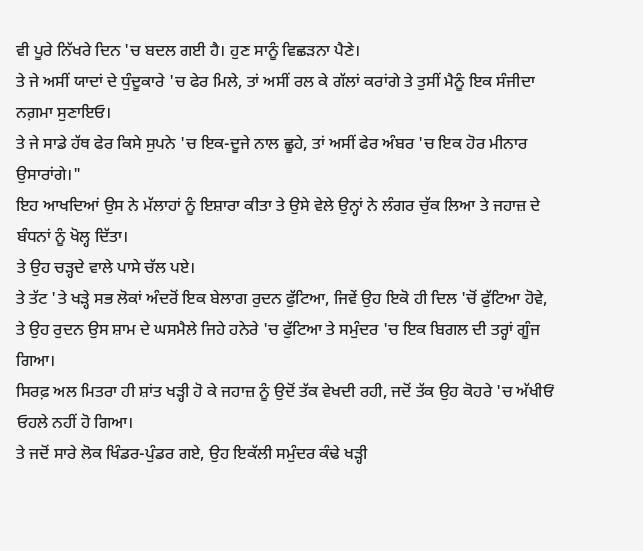ਵੀ ਪੂਰੇ ਨਿੱਖਰੇ ਦਿਨ 'ਚ ਬਦਲ ਗਈ ਹੈ। ਹੁਣ ਸਾਨੂੰ ਵਿਛੜਨਾ ਪੈਣੇ।
ਤੇ ਜੇ ਅਸੀਂ ਯਾਦਾਂ ਦੇ ਧੁੰਦੂਕਾਰੇ 'ਚ ਫੇਰ ਮਿਲੇ, ਤਾਂ ਅਸੀਂ ਰਲ ਕੇ ਗੱਲਾਂ ਕਰਾਂਗੇ ਤੇ ਤੁਸੀਂ ਮੈਨੂੰ ਇਕ ਸੰਜੀਦਾ ਨਗ਼ਮਾ ਸੁਣਾਇਓ।
ਤੇ ਜੇ ਸਾਡੇ ਹੱਥ ਫੇਰ ਕਿਸੇ ਸੁਪਨੇ 'ਚ ਇਕ-ਦੂਜੇ ਨਾਲ ਛੂਹੇ, ਤਾਂ ਅਸੀਂ ਫੇਰ ਅੰਬਰ 'ਚ ਇਕ ਹੋਰ ਮੀਨਾਰ ਉਸਾਰਾਂਗੇ।"
ਇਹ ਆਖਦਿਆਂ ਉਸ ਨੇ ਮੱਲਾਹਾਂ ਨੂੰ ਇਸ਼ਾਰਾ ਕੀਤਾ ਤੇ ਉਸੇ ਵੇਲੇ ਉਨ੍ਹਾਂ ਨੇ ਲੰਗਰ ਚੁੱਕ ਲਿਆ ਤੇ ਜਹਾਜ਼ ਦੇ ਬੰਧਨਾਂ ਨੂੰ ਖੋਲ੍ਹ ਦਿੱਤਾ।
ਤੇ ਉਹ ਚੜ੍ਹਦੇ ਵਾਲੇ ਪਾਸੇ ਚੱਲ ਪਏ।
ਤੇ ਤੱਟ 'ਤੇ ਖੜ੍ਹੇ ਸਭ ਲੋਕਾਂ ਅੰਦਰੋਂ ਇਕ ਬੇਲਾਗ ਰੁਦਨ ਫੁੱਟਿਆ, ਜਿਵੇਂ ਉਹ ਇਕੋ ਹੀ ਦਿਲ 'ਚੋਂ ਫੁੱਟਿਆ ਹੋਵੇ, ਤੇ ਉਹ ਰੁਦਨ ਉਸ ਸ਼ਾਮ ਦੇ ਘਸਮੈਲੇ ਜਿਹੇ ਹਨੇਰੇ 'ਚ ਫੁੱਟਿਆ ਤੇ ਸਮੁੰਦਰ 'ਚ ਇਕ ਬਿਗਲ ਦੀ ਤਰ੍ਹਾਂ ਗੂੰਜ ਗਿਆ।
ਸਿਰਫ਼ ਅਲ ਮਿਤਰਾ ਹੀ ਸ਼ਾਂਤ ਖੜ੍ਹੀ ਹੋ ਕੇ ਜਹਾਜ਼ ਨੂੰ ਉਦੋਂ ਤੱਕ ਵੇਖਦੀ ਰਹੀ, ਜਦੋਂ ਤੱਕ ਉਹ ਕੋਹਰੇ 'ਚ ਅੱਖੀਓਂ ਓਹਲੇ ਨਹੀਂ ਹੋ ਗਿਆ।
ਤੇ ਜਦੋਂ ਸਾਰੇ ਲੋਕ ਖਿੰਡਰ-ਪੁੰਡਰ ਗਏ, ਉਹ ਇਕੱਲੀ ਸਮੁੰਦਰ ਕੰਢੇ ਖੜ੍ਹੀ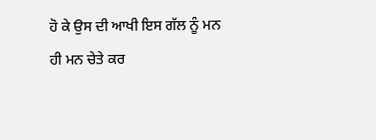ਹੋ ਕੇ ਉਸ ਦੀ ਆਖੀ ਇਸ ਗੱਲ ਨੂੰ ਮਨ ਹੀ ਮਨ ਚੇਤੇ ਕਰ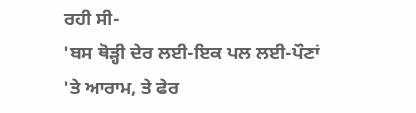ਰਹੀ ਸੀ-
'ਬਸ ਥੋੜ੍ਹੀ ਦੇਰ ਲਈ-ਇਕ ਪਲ ਲਈ-ਪੌਣਾਂ 'ਤੇ ਆਰਾਮ, ਤੇ ਫੇਰ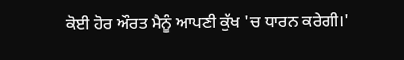ਕੋਈ ਹੋਰ ਔਰਤ ਮੈਨੂੰ ਆਪਣੀ ਕੁੱਖ 'ਚ ਧਾਰਨ ਕਰੇਗੀ।'